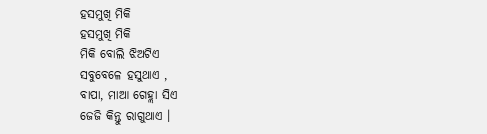ହସମୁଖି ମିକି
ହସମୁଖି ମିକି
ମିକି ବୋଲି ଝିଅଟିଏ
ସବୁବେଳେ ହସୁଥାଏ ,
ବାପା, ମାଆ ଗେହ୍ଲା ସିଏ
ଜେଜି କିନ୍ତୁ ରାଗୁଥାଏ ।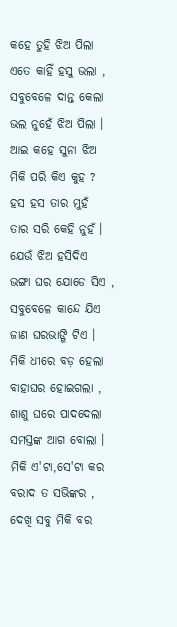କହେ ତୁହି ଝିଅ ପିଲା
ଏତେ କାହିଁ ହସୁ ଭଲା ,
ସବୁବେଳେ ଦାନ୍ତ କେଲା
ଭଲ ନୁହେଁ ଝିଅ ପିଲା ।
ଆଇ କହେ ସୁନା ଝିଅ
ମିକି ପରି କିଏ କୁହ ?
ହସ ହସ ତାର ମୁହଁ
ତାର ସରି କେହି ନୁହଁ ।
ଯେଉଁ ଝିଅ ହସିଦିଏ
ଭଙ୍ଗା ଘର ଯୋଡେ ସିଏ ,
ସବୁବେଳେ କାନ୍ଦେ ଯିଏ
ଜାଣ ଘରଭାଙ୍ଗି ଟିଏ ।
ମିକି ଧୀରେ ବଡ଼ ହେଲା
ବାହାଘର ହୋଇଗଲା ,
ଶାଶୁ ଘରେ ପାଦଦେଲା
ସମସ୍ତଙ୍କ ଆଗ ବୋଲା ।
ମିକି ଏ'ଟା,ସେ'ଟା କର
ବରାଦ ତ ସଭିଙ୍କର ,
ଦେଖି ସବୁ ମିକି ବର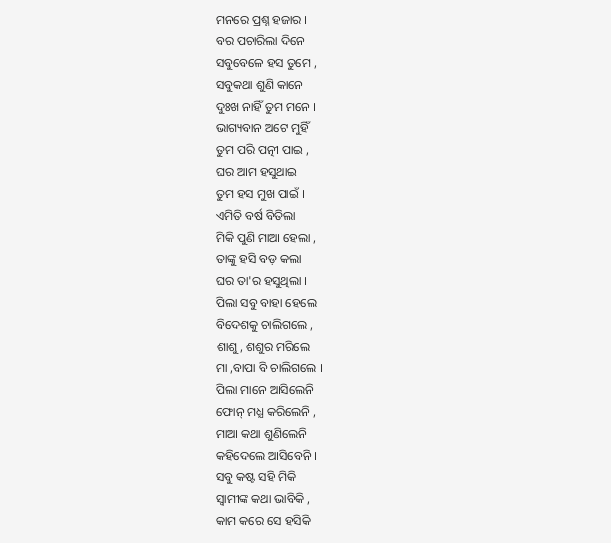ମନରେ ପ୍ରଶ୍ନ ହଜାର ।
ବର ପଚାରିଲା ଦିନେ
ସବୁବେଳେ ହସ ତୁମେ ,
ସବୁକଥା ଶୁଣି କାନେ
ଦୁଃଖ ନାହିଁ ତୁମ ମନେ ।
ଭାଗ୍ୟବାନ ଅଟେ ମୁହିଁ
ତୁମ ପରି ପତ୍ନୀ ପାଇ ,
ଘର ଆମ ହସୁଥାଇ
ତୁମ ହସ ମୁଖ ପାଇଁ ।
ଏମିତି ବର୍ଷ ବିତିଲା
ମିକି ପୁଣି ମାଆ ହେଲା ,
ତାଙ୍କୁ ହସି ବଡ଼ କଲା
ଘର ତା'ର ହସୁଥିଲା ।
ପିଲା ସବୁ ବାହା ହେଲେ
ବିଦେଶକୁ ଚାଲିଗଲେ ,
ଶାଶୁ, ଶଶୁର ମରିଲେ
ମା ,ବାପା ବି ଚାଲିଗଲେ ।
ପିଲା ମାନେ ଆସିଲେନି
ଫୋନ୍ ମଧ୍ଯ କରିଲେନି ,
ମାଆ କଥା ଶୁଣିଲେନି
କହିଦେଲେ ଆସିବେନି ।
ସବୁ କଷ୍ଟ ସହି ମିକି
ସ୍ଵାମୀଙ୍କ କଥା ଭାବିକି ,
କାମ କରେ ସେ ହସିକି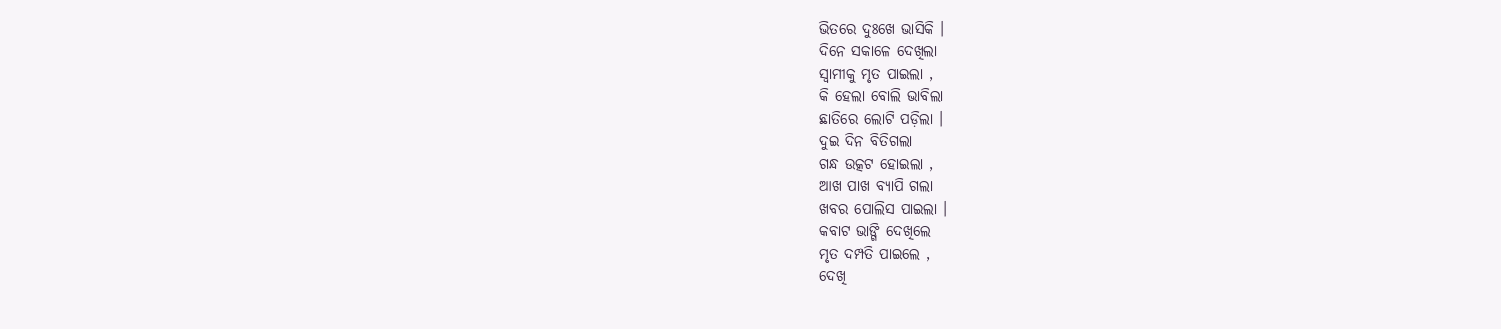ଭିତରେ ଦୁଃଖେ ଭାସିକି ।
ଦିନେ ସକାଳେ ଦେଖିଲା
ସ୍ଵାମୀକୁ ମୃତ ପାଇଲା ,
କି ହେଲା ବୋଲି ଭାବିଲା
ଛାତିରେ ଲୋଟି ପଡ଼ିଲା ।
ଦୁଇ ଦିନ ବିତିଗଲା
ଗନ୍ଧ ଉତ୍କଟ ହୋଇଲା ,
ଆଖ ପାଖ ବ୍ୟାପି ଗଲା
ଖବର ପୋଲିସ ପାଇଲା ।
କବାଟ ଭାଙ୍ଗି ଦେଖିଲେ
ମୃତ ଦମ୍ପତି ପାଇଲେ ,
ଦେଖି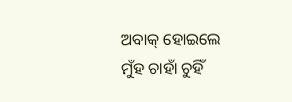ଅବାକ୍ ହୋଇଲେ
ମୁଁହ ଚାହାଁ ଚୁହିଁ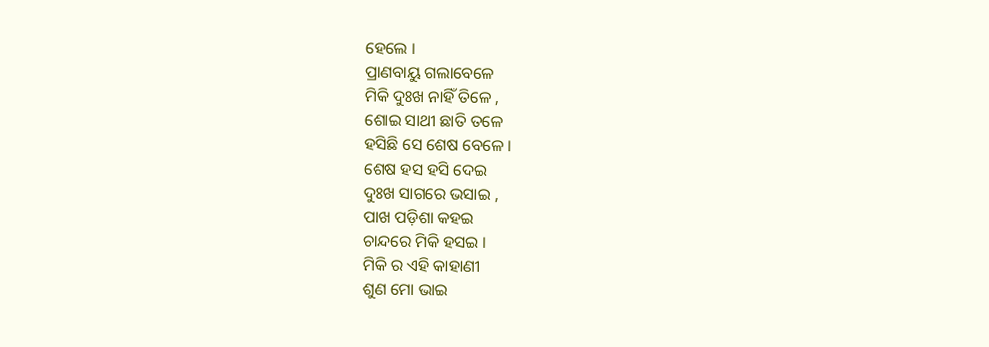ହେଲେ ।
ପ୍ରାଣବାୟୁ ଗଲାବେଳେ
ମିକି ଦୁଃଖ ନାହିଁ ତିଳେ ,
ଶୋଇ ସାଥୀ ଛାତି ତଳେ
ହସିଛି ସେ ଶେଷ ବେଳେ ।
ଶେଷ ହସ ହସି ଦେଇ
ଦୁଃଖ ସାଗରେ ଭସାଇ ,
ପାଖ ପଡ଼ିଶା କହଇ
ଚାନ୍ଦରେ ମିକି ହସଇ ।
ମିକି ର ଏହି କାହାଣୀ
ଶୁଣ ମୋ ଭାଇ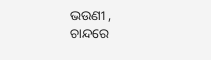ଭଉଣୀ ,
ଚାନ୍ଦରେ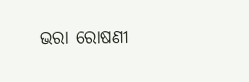ଭରା ରୋଷଣୀ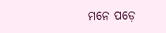ମନେ ପଡ଼େ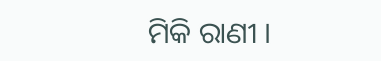ମିକି ରାଣୀ ।